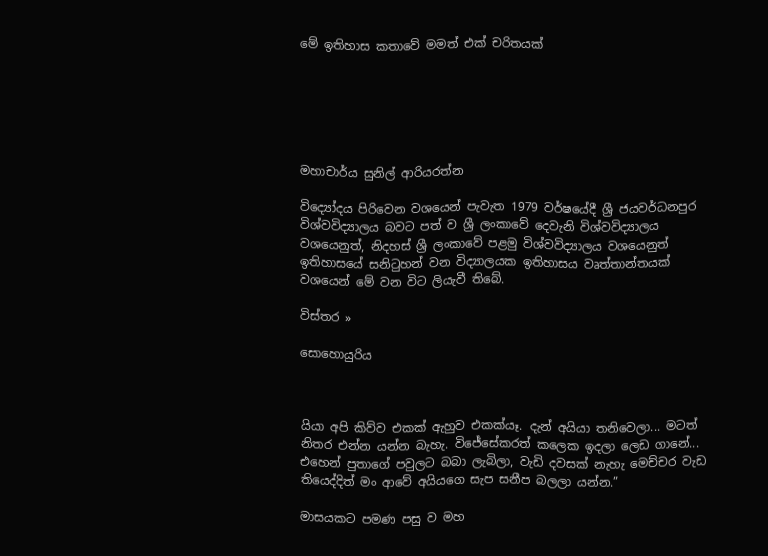මේ ඉතිහාස කතාවේ මමත් එක් චරිතයක්






මහාචාර්ය සුනිල් ආරියරත්න

විද්‍යෝදය පිරිවෙන වශයෙන් පැවැත 1979 වර්ෂයේදී ශ්‍රී ජයවර්ධනපුර විශ්වවිද්‍යාලය බවට පත් ව ශ්‍රී ලංකාවේ දෙවැනි විශ්වවිද්‍යාලය වශයෙනුත්, නිදහස් ශ්‍රී ලංකාවේ පළමු විශ්වවිද්‍යාලය වශයෙනුත් ඉතිහාසයේ සනිටුහන් වන විද්‍යාලයක ඉතිහාසය වෘත්තාන්තයක් වශයෙන් මේ වන විට ලියැවී තිබේ.

විස්තර »

සොහොයුරිය



යියා අපි කිව්ව එකක් ඇහුව එකක්යෑ. දැන් අයියා තනිවෙලා... මටත් නිතර එන්න යන්න බැහැ. විජේසේකරත් කලෙක ඉදලා ලෙඩ ගානේ... එහෙන් පුතාගේ පවුලට බබා ලැබිලා, වැඩි දවසක් නැහැ මෙච්චර වැඩ තියෙද්දිත් මං ආවේ අයියගෙ සැප සනීප බලලා යන්න.”

මාසයකට පමණ පසු ව මහ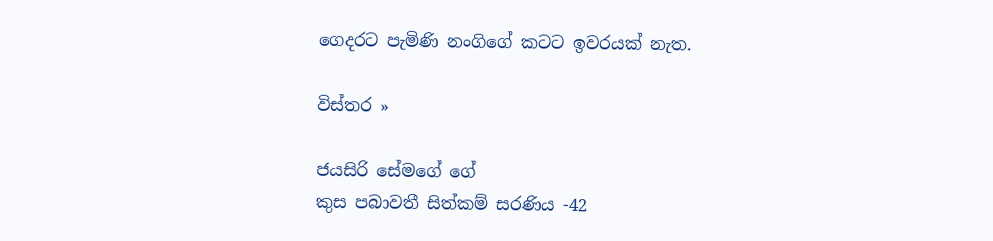ගෙදරට පැමිණි නංගිගේ කටට ඉවරයක් නැත.

විස්තර »

ජයසිරි සේමගේ ගේ
කුස පබාවතී සිත්කම් සරණිය -42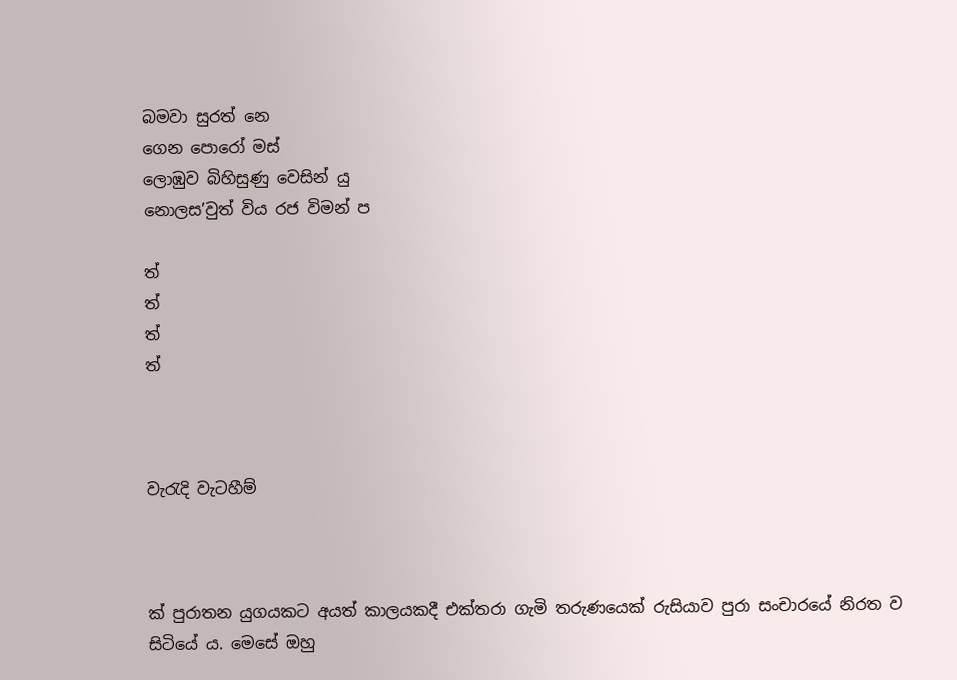බමවා සුරත් නෙ
ගෙන පොරෝ මස්
ලොඹුව බිහිසුණු වෙසින් යු
නොලස’වුත් විය රජ විමන් ප

ත්
ත්
ත්
ත්



වැරැදි වැටහීම්



ක් පුරාතන යුගයකට අයත් කාලයකදී එක්තරා ගැමි තරුණයෙක් රුසියාව පුරා සංචාරයේ නිරත ව සිටියේ ය. මෙසේ ඔහු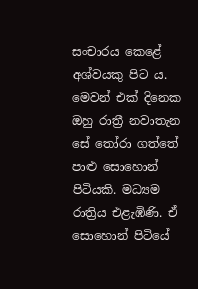සංචාරය කෙළේ අශ්වයකු පිට ය. මෙවන් එක් දිනෙක ඔහු රාත්‍රී නවාතැන සේ තෝරා ගත්තේ පාළු සොහොන් පිටියකි. මධ්‍යම රාත්‍රිය එළැඹිණි. ඒ සොහොන් පිටියේ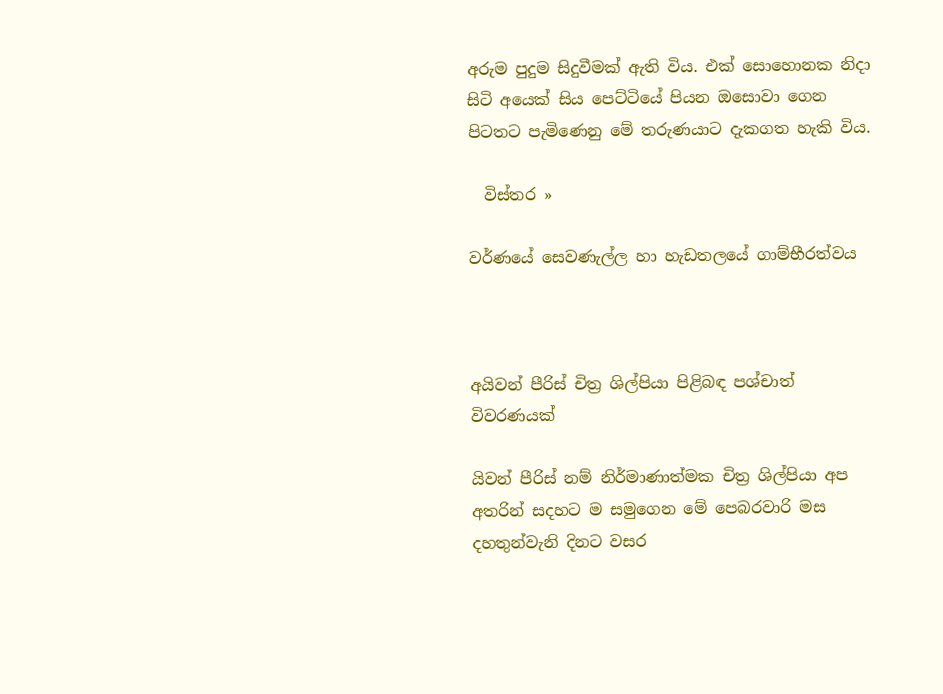අරුම පුදුම සිදුවීමක් ඇති විය. එක් සොහොනක නිදා සිටි අයෙක් සිය පෙට්ටියේ පියන ඔසොවා ගෙන පිටතට පැමිණෙනු මේ තරුණයාට දැකගත හැකි විය.

  විස්තර »

වර්ණයේ සෙවණැල්ල හා හැඩතලයේ ගාම්භීරත්වය



අයිවන් පීරිස් චිත්‍ර ශිල්පියා පිළිබඳ පශ්චාත් විවරණයක්

යිවන් පීරිස් නම් නිර්මාණාත්මක චිත්‍ර ශිල්පියා අප අතරින් සදහට ම සමුගෙන මේ පෙබරවාරි මස දහතුන්වැනි දිනට වසර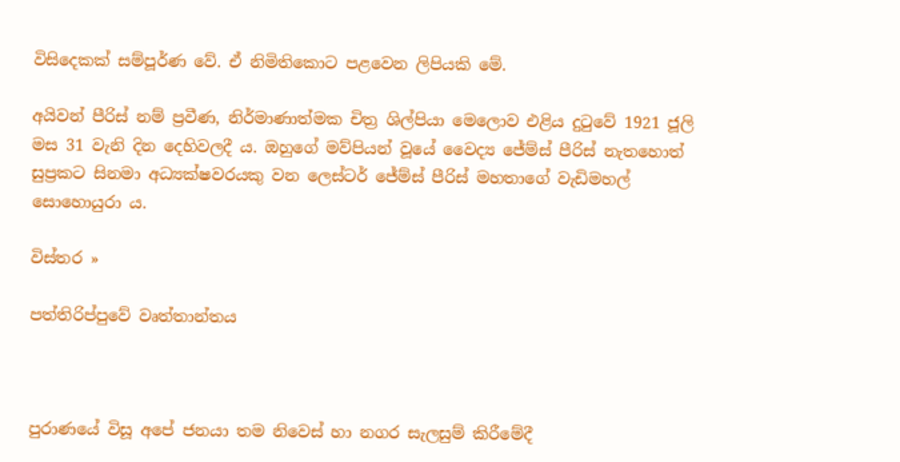විසිදෙකක් සම්පූර්ණ වේ. ඒ නිමිතිකොට පළවෙන ලිපියකි මේ.

අයිවන් පීරිස් නම් ප්‍රවීණ, නිර්මාණාත්මක චිත්‍ර ශිල්පියා මෙලොව එළිය දුටුවේ 1921 ජූලි මස 31 වැනි දින දෙහිවලදී ය. ඔහුගේ මව්පියන් වූයේ වෛද්‍ය ජේම්ස් පීරිස් නැතහොත් සුප්‍රකට සිනමා අධ්‍යක්ෂවරයකු වන ලෙස්ටර් ජේම්ස් පීරිස් මහතාගේ වැඩිමහල් සොහොයුරා ය.

විස්තර »

පත්තිරිප්පුවේ වෘත්තාන්තය



පුරාණයේ විසූ අපේ ජනයා තම නිවෙස් හා නගර සැලසුම් කිරීමේදී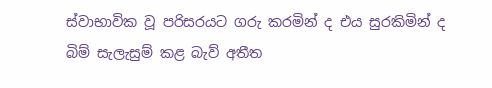ස්වාභාවික වූ පරිසරයට ගරු කරමින් ද එය සුරකිමින් ද බිම් සැලැසුම් කළ බැව් අතීත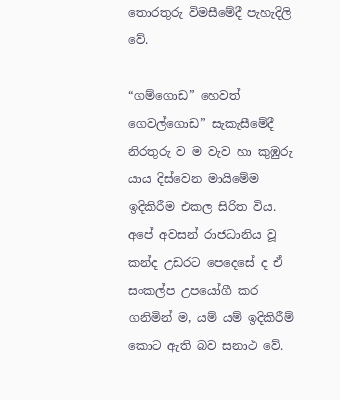තොරතුරු විමසීමේදී පැහැදිලි වේ.

“ගම්ගොඩ” හෙවත් ගෙවල්ගොඩ” සැකැසීමේදී නිරතුරු ව ම වැව හා කුඹුරු යාය දිස්වෙන මායිමේම ඉදිකිරීම එකල සිරිත විය. අපේ අවසන් රාජධානිය වූ කන්ද උඩරට පෙදෙසේ ද ඒ සංකල්ප උපයෝගී කර ගනිමින් ම, යම් යම් ඉදිකිරීම් කොට ඇති බව සනාථ වේ.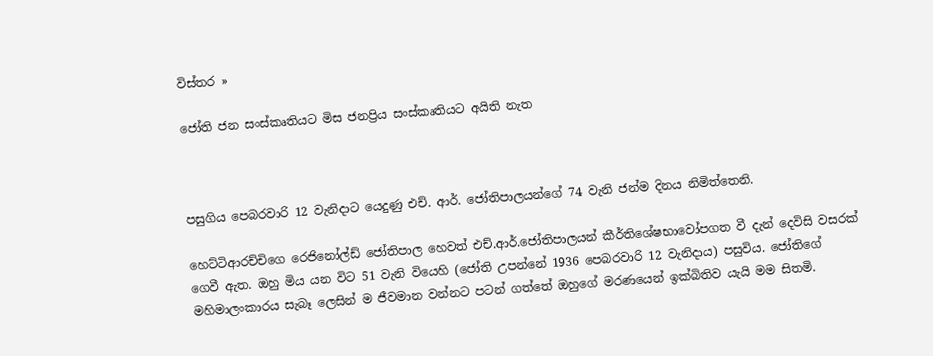විස්තර »

ජෝති ජන සංස්කෘතියට මිස ජනප්‍රිය සංස්කෘතියට අයිති නැත



පසුගිය පෙබරවාරි 12 වැනිදාට යෙදුණු එච්. ආර්. ජෝතිපාලයන්ගේ 74 වැනි ජන්ම දිනය නිමිත්තෙනි.

හෙට්ටිආරච්චිගෙ රෙජිනෝල්ඩ් ජෝතිපාල හෙවත් එච්.ආර්.ජෝතිපාලයන් කීර්තිශේෂභාවෝපගත වී දැන් දෙවිසි වසරක් ගෙවී ඇත. ඔහු මිය යන විට 51 වැනි වියෙහි (ජෝති උපන්නේ 1936 පෙබරවාරි 12 වැනිදාය) පසුවිය. ජෝතිගේ මහිමාලංකාරය සැබෑ ලෙසින් ම ජීවමාන වන්නට පටන් ගත්තේ ඔහුගේ මරණයෙන් ඉක්බිතිව යැයි මම සිතමි.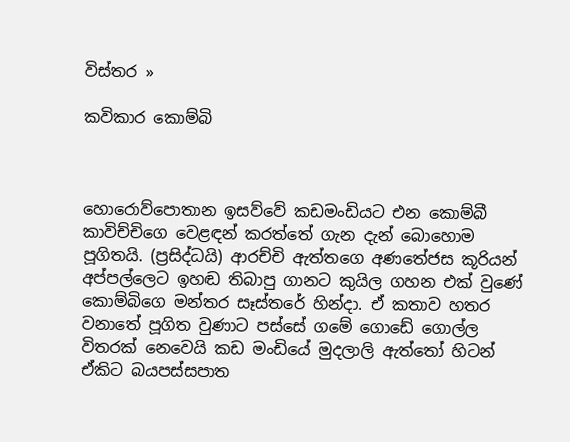විස්තර »

කවිකාර කොම්බි



හොරොව්පොතාන ඉසව්වේ කඩමංඩියට එන කොම්බී කාවිච්චිගෙ වෙළඳන් කරත්තේ ගැන දැන් බොහොම පූගිතයි. (ප්‍රසිද්ධයි) ආරච්චි ඇත්තගෙ අණතේජස කූරියන් අප්පල්ලෙට ඉහඬ තිබාපු ගානට කුයිල ගහන එක් වුණේ කොම්බිගෙ මන්තර සෑස්තරේ හින්දා. ඒ කතාව හතර වනාතේ පූගිත වුණාට පස්සේ ගමේ ගොඩේ ගොල්ල විතරක් නෙවෙයි කඩ මංඩියේ මුදලාලි ඇත්තෝ හිටන් ඒකිට බයපස්සපාත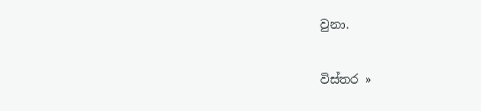වුනා.

විස්තර »